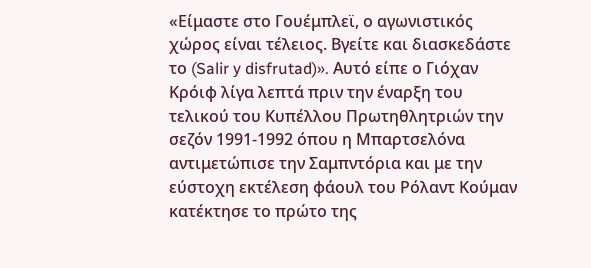«Είμαστε στο Γουέμπλεϊ, ο αγωνιστικός χώρος είναι τέλειος. Βγείτε και διασκεδάστε το (Salir y disfrutad)». Αυτό είπε ο Γιόχαν Κρόιφ λίγα λεπτά πριν την έναρξη του τελικού του Κυπέλλου Πρωτηθλητριών την σεζόν 1991-1992 όπου η Μπαρτσελόνα αντιμετώπισε την Σαμπντόρια και με την εύστοχη εκτέλεση φάουλ του Ρόλαντ Κούμαν κατέκτησε το πρώτο της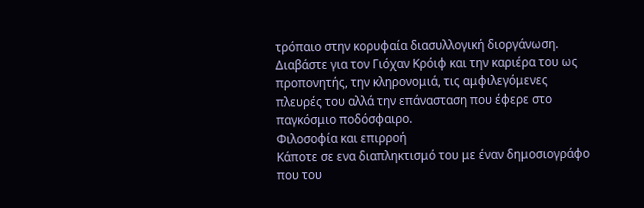τρόπαιο στην κορυφαία διασυλλογική διοργάνωση. Διαβάστε για τον Γιόχαν Κρόιφ και την καριέρα του ως προπονητής, την κληρονομιά, τις αμφιλεγόμενες πλευρές του αλλά την επάνασταση που έφερε στο παγκόσμιο ποδόσφαιρο.
Φιλοσοφία και επιρροή
Κάποτε σε ενα διαπληκτισμό του με έναν δημοσιογράφο που του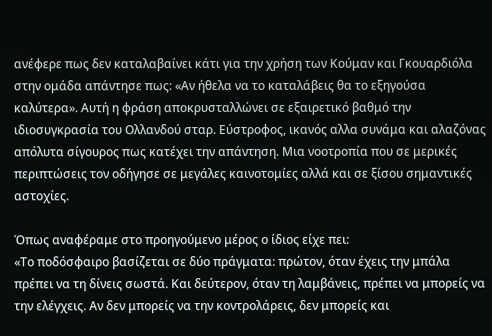ανέφερε πως δεν καταλαβαίνει κάτι για την χρήση των Κούμαν και Γκουαρδιόλα στην ομάδα απάντησε πως: «Αν ήθελα να το καταλάβεις θα το εξηγούσα καλύτερα». Αυτή η φράση αποκρυσταλλώνει σε εξαιρετικό βαθμό την ιδιοσυγκρασία του Ολλανδού σταρ. Εύστροφος, ικανός αλλα συνάμα και αλαζόνας απόλυτα σίγουρος πως κατέχει την απάντηση. Μια νοοτροπία που σε μερικές περιπτώσεις τον οδήγησε σε μεγάλες καινοτομίες αλλά και σε ξίσου σημαντικές αστοχίες.

Όπως αναφέραμε στο προηγούμενο μέρος ο ίδιος είχε πει:
«Το ποδόσφαιρο βασίζεται σε δύο πράγματα: πρώτον, όταν έχεις την μπάλα πρέπει να τη δίνεις σωστά. Και δεύτερον, όταν τη λαμβάνεις, πρέπει να μπορείς να την ελέγχεις. Αν δεν μπορείς να την κοντρολάρεις, δεν μπορείς και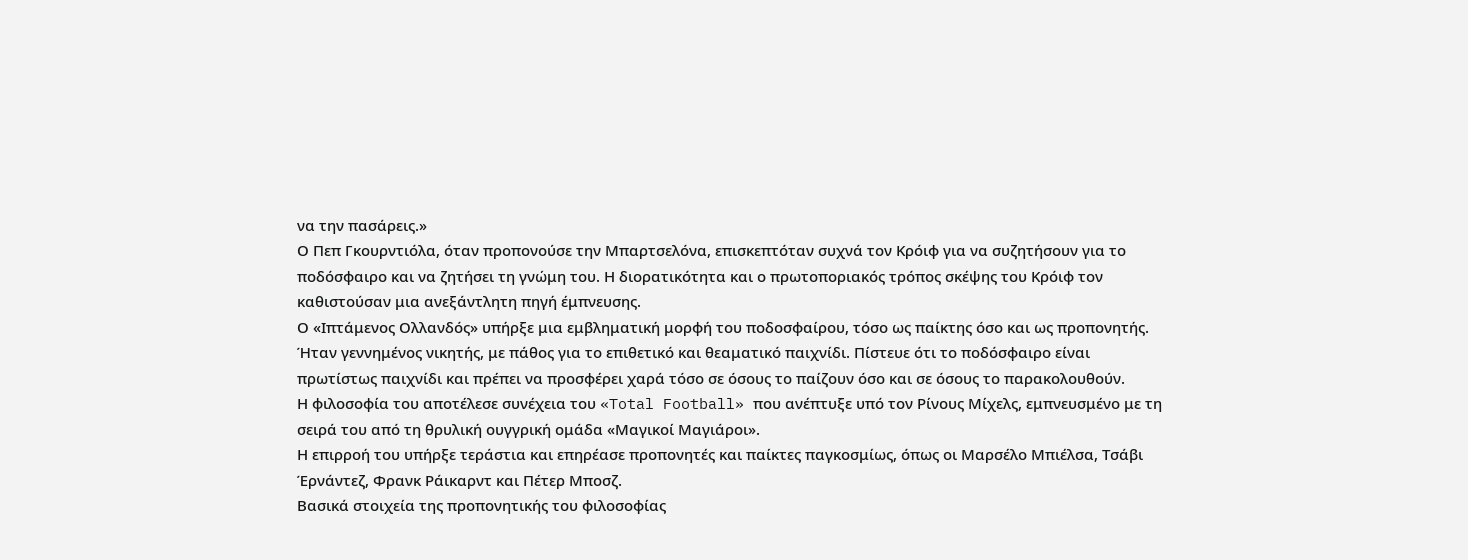να την πασάρεις.»
Ο Πεπ Γκουρντιόλα, όταν προπονούσε την Μπαρτσελόνα, επισκεπτόταν συχνά τον Κρόιφ για να συζητήσουν για το ποδόσφαιρο και να ζητήσει τη γνώμη του. Η διορατικότητα και ο πρωτοποριακός τρόπος σκέψης του Κρόιφ τον καθιστούσαν μια ανεξάντλητη πηγή έμπνευσης.
Ο «Ιπτάμενος Ολλανδός» υπήρξε μια εμβληματική μορφή του ποδοσφαίρου, τόσο ως παίκτης όσο και ως προπονητής. Ήταν γεννημένος νικητής, με πάθος για το επιθετικό και θεαματικό παιχνίδι. Πίστευε ότι το ποδόσφαιρο είναι πρωτίστως παιχνίδι και πρέπει να προσφέρει χαρά τόσο σε όσους το παίζουν όσο και σε όσους το παρακολουθούν.
Η φιλοσοφία του αποτέλεσε συνέχεια του «Total Football» που ανέπτυξε υπό τον Ρίνους Μίχελς, εμπνευσμένο με τη σειρά του από τη θρυλική ουγγρική ομάδα «Μαγικοί Μαγιάροι».
Η επιρροή του υπήρξε τεράστια και επηρέασε προπονητές και παίκτες παγκοσμίως, όπως οι Μαρσέλο Μπιέλσα, Τσάβι Έρνάντεζ, Φρανκ Ράικαρντ και Πέτερ Μποσζ.
Βασικά στοιχεία της προπονητικής του φιλοσοφίας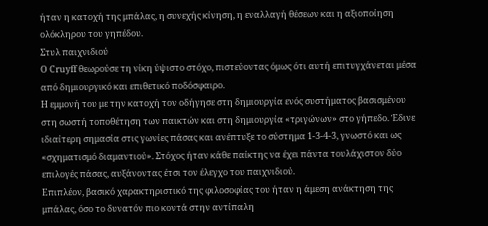ήταν η κατοχή της μπάλας, η συνεχής κίνηση, η εναλλαγή θέσεων και η αξιοποίηση ολόκληρου του γηπέδου.
Στυλ παιχνιδιού
Ο Cruyff θεωρούσε τη νίκη ύψιστο στόχο, πιστεύοντας όμως ότι αυτή επιτυγχάνεται μέσα από δημιουργικό και επιθετικό ποδόσφαιρο.
Η εμμονή του με την κατοχή τον οδήγησε στη δημιουργία ενός συστήματος βασισμένου στη σωστή τοποθέτηση των παικτών και στη δημιουργία «τριγώνων» στο γήπεδο. Έδινε ιδιαίτερη σημασία στις γωνίες πάσας και ανέπτυξε το σύστημα 1-3-4-3, γνωστό και ως «σχηματισμό διαμαντιού». Στόχος ήταν κάθε παίκτης να έχει πάντα τουλάχιστον δύο επιλογές πάσας, αυξάνοντας έτσι τον έλεγχο του παιχνιδιού.
Επιπλέον, βασικό χαρακτηριστικό της φιλοσοφίας του ήταν η άμεση ανάκτηση της μπάλας, όσο το δυνατόν πιο κοντά στην αντίπαλη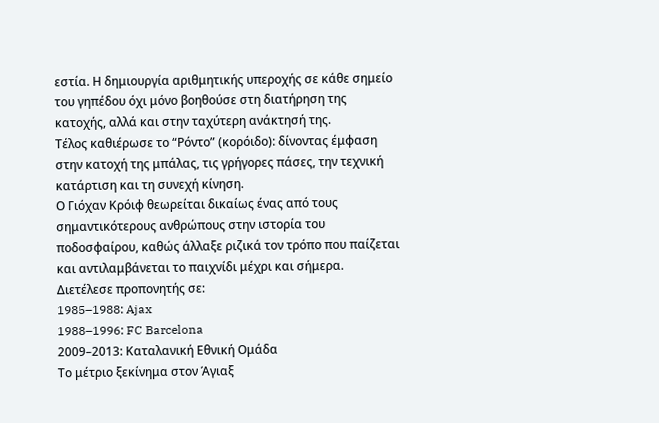εστία. Η δημιουργία αριθμητικής υπεροχής σε κάθε σημείο του γηπέδου όχι μόνο βοηθούσε στη διατήρηση της κατοχής, αλλά και στην ταχύτερη ανάκτησή της.
Τέλος καθιέρωσε το “Ρόντο” (κορόιδο): δίνοντας έμφαση στην κατοχή της μπάλας, τις γρήγορες πάσες, την τεχνική κατάρτιση και τη συνεχή κίνηση.
Ο Γιόχαν Κρόιφ θεωρείται δικαίως ένας από τους σημαντικότερους ανθρώπους στην ιστορία του ποδοσφαίρου, καθώς άλλαξε ριζικά τον τρόπο που παίζεται και αντιλαμβάνεται το παιχνίδι μέχρι και σήμερα.
Διετέλεσε προπονητής σε:
1985–1988: Ajax
1988–1996: FC Barcelona
2009–2013: Καταλανική Εθνική Ομάδα
Το μέτριο ξεκίνημα στον Άγιαξ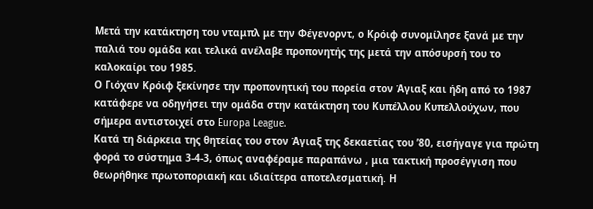Μετά την κατάκτηση του νταμπλ με την Φέγενορντ, ο Κρόιφ συνομίλησε ξανά με την παλιά του ομάδα και τελικά ανέλαβε προπονητής της μετά την απόσυρσή του το καλοκαίρι του 1985.
Ο Γιόχαν Κρόιφ ξεκίνησε την προπονητική του πορεία στον Άγιαξ και ήδη από το 1987 κατάφερε να οδηγήσει την ομάδα στην κατάκτηση του Κυπέλλου Κυπελλούχων, που σήμερα αντιστοιχεί στο Europa League.
Κατά τη διάρκεια της θητείας του στον Άγιαξ της δεκαετίας του ’80, εισήγαγε για πρώτη φορά το σύστημα 3-4-3, όπως αναφέραμε παραπάνω , μια τακτική προσέγγιση που θεωρήθηκε πρωτοποριακή και ιδιαίτερα αποτελεσματική. Η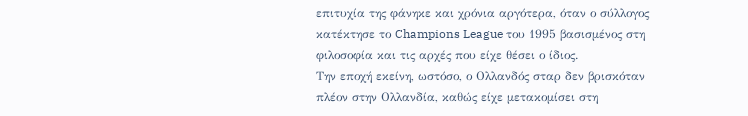επιτυχία της φάνηκε και χρόνια αργότερα, όταν ο σύλλογος κατέκτησε το Champions League του 1995 βασισμένος στη φιλοσοφία και τις αρχές που είχε θέσει ο ίδιος.
Την εποχή εκείνη, ωστόσο, ο Ολλανδός σταρ δεν βρισκόταν πλέον στην Ολλανδία, καθώς είχε μετακομίσει στη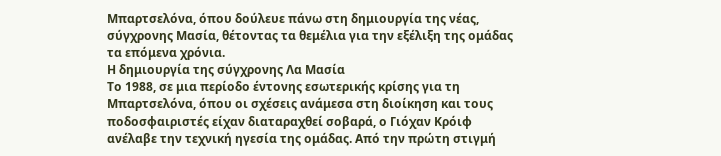Μπαρτσελόνα, όπου δούλευε πάνω στη δημιουργία της νέας, σύγχρονης Μασία, θέτοντας τα θεμέλια για την εξέλιξη της ομάδας τα επόμενα χρόνια.
Η δημιουργία της σύγχρονης Λα Μασία
Το 1988, σε μια περίοδο έντονης εσωτερικής κρίσης για τη Μπαρτσελόνα, όπου οι σχέσεις ανάμεσα στη διοίκηση και τους ποδοσφαιριστές είχαν διαταραχθεί σοβαρά, ο Γιόχαν Κρόιφ ανέλαβε την τεχνική ηγεσία της ομάδας. Από την πρώτη στιγμή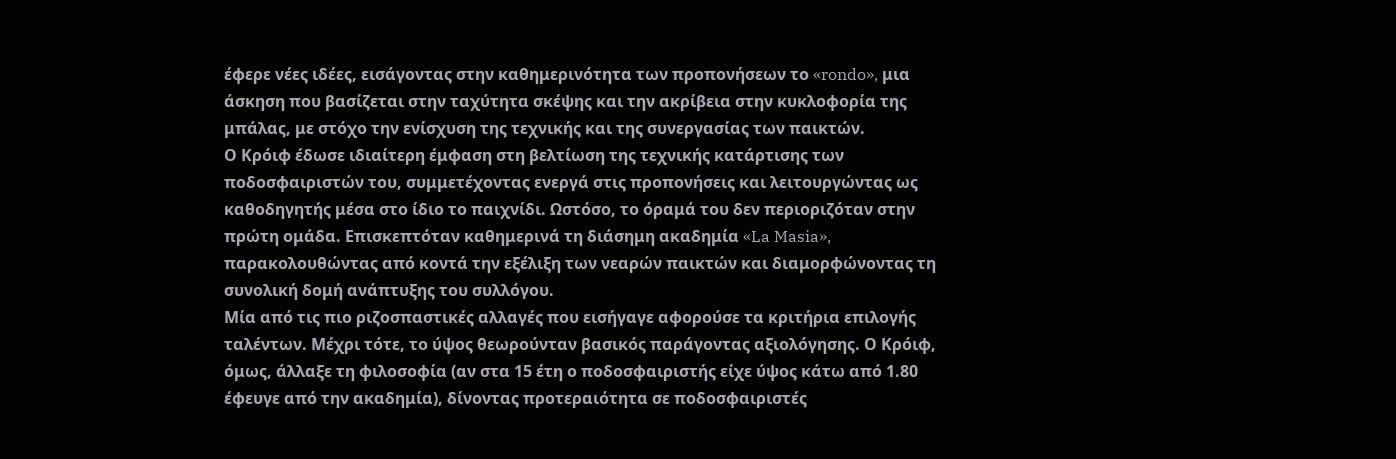έφερε νέες ιδέες, εισάγοντας στην καθημερινότητα των προπονήσεων το «rondo», μια άσκηση που βασίζεται στην ταχύτητα σκέψης και την ακρίβεια στην κυκλοφορία της μπάλας, με στόχο την ενίσχυση της τεχνικής και της συνεργασίας των παικτών.
Ο Κρόιφ έδωσε ιδιαίτερη έμφαση στη βελτίωση της τεχνικής κατάρτισης των ποδοσφαιριστών του, συμμετέχοντας ενεργά στις προπονήσεις και λειτουργώντας ως καθοδηγητής μέσα στο ίδιο το παιχνίδι. Ωστόσο, το όραμά του δεν περιοριζόταν στην πρώτη ομάδα. Επισκεπτόταν καθημερινά τη διάσημη ακαδημία «La Masia», παρακολουθώντας από κοντά την εξέλιξη των νεαρών παικτών και διαμορφώνοντας τη συνολική δομή ανάπτυξης του συλλόγου.
Μία από τις πιο ριζοσπαστικές αλλαγές που εισήγαγε αφορούσε τα κριτήρια επιλογής ταλέντων. Μέχρι τότε, το ύψος θεωρούνταν βασικός παράγοντας αξιολόγησης. Ο Κρόιφ, όμως, άλλαξε τη φιλοσοφία (αν στα 15 έτη ο ποδοσφαιριστής είχε ύψος κάτω από 1.80 έφευγε από την ακαδημία), δίνοντας προτεραιότητα σε ποδοσφαιριστές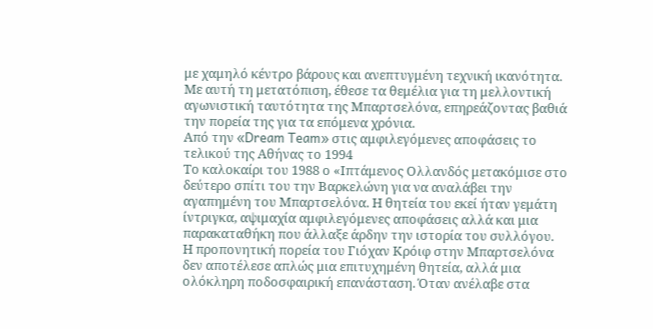με χαμηλό κέντρο βάρους και ανεπτυγμένη τεχνική ικανότητα. Με αυτή τη μετατόπιση, έθεσε τα θεμέλια για τη μελλοντική αγωνιστική ταυτότητα της Μπαρτσελόνα, επηρεάζοντας βαθιά την πορεία της για τα επόμενα χρόνια.
Από την «Dream Team» στις αμφιλεγόμενες αποφάσεις το τελικού της Αθήνας το 1994
Το καλοκαίρι του 1988 ο «Ιπτάμενος Ολλανδός μετακόμισε στο δεύτερο σπίτι του την Βαρκελώνη για να αναλάβει την αγαπημένη του Μπαρτσελόνα. Η θητεία του εκεί ήταν γεμάτη ίντριγκα, αψιμαχία αμφιλεγόμενες αποφάσεις αλλά και μια παρακαταθήκη που άλλαξε άρδην την ιστορία του συλλόγου.
Η προπονητική πορεία του Γιόχαν Κρόιφ στην Μπαρτσελόνα δεν αποτέλεσε απλώς μια επιτυχημένη θητεία, αλλά μια ολόκληρη ποδοσφαιρική επανάσταση. Όταν ανέλαβε στα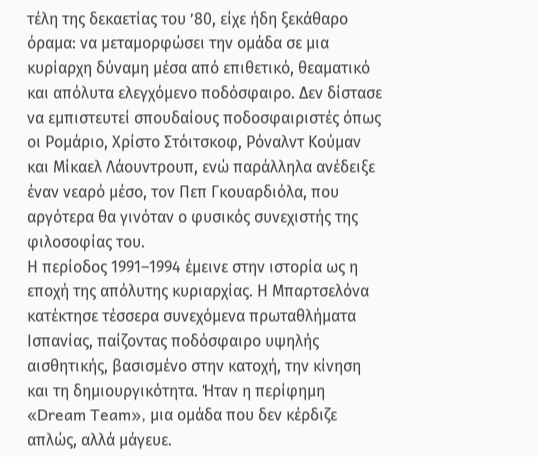τέλη της δεκαετίας του ’80, είχε ήδη ξεκάθαρο όραμα: να μεταμορφώσει την ομάδα σε μια κυρίαρχη δύναμη μέσα από επιθετικό, θεαματικό και απόλυτα ελεγχόμενο ποδόσφαιρο. Δεν δίστασε να εμπιστευτεί σπουδαίους ποδοσφαιριστές όπως οι Ρομάριο, Χρίστο Στόιτσκοφ, Ρόναλντ Κούμαν και Μίκαελ Λάουντρουπ, ενώ παράλληλα ανέδειξε έναν νεαρό μέσο, τον Πεπ Γκουαρδιόλα, που αργότερα θα γινόταν ο φυσικός συνεχιστής της φιλοσοφίας του.
Η περίοδος 1991–1994 έμεινε στην ιστορία ως η εποχή της απόλυτης κυριαρχίας. Η Μπαρτσελόνα κατέκτησε τέσσερα συνεχόμενα πρωταθλήματα Ισπανίας, παίζοντας ποδόσφαιρο υψηλής αισθητικής, βασισμένο στην κατοχή, την κίνηση και τη δημιουργικότητα. Ήταν η περίφημη «Dream Team», μια ομάδα που δεν κέρδιζε απλώς, αλλά μάγευε.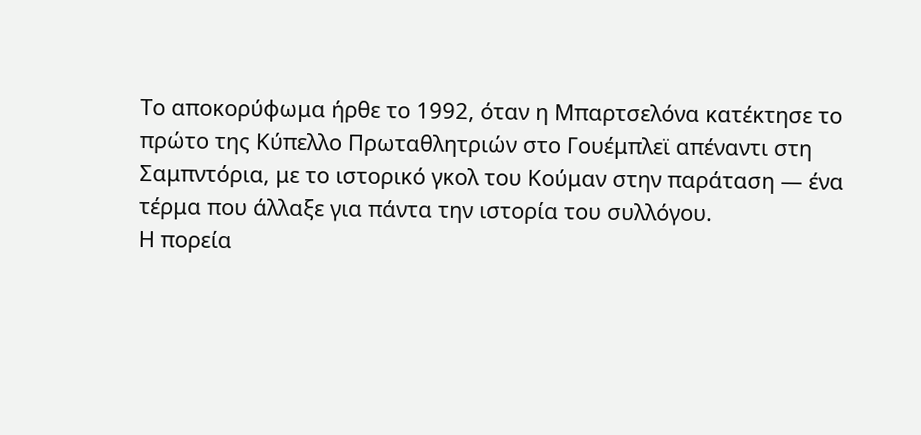Το αποκορύφωμα ήρθε το 1992, όταν η Μπαρτσελόνα κατέκτησε το πρώτο της Κύπελλο Πρωταθλητριών στο Γουέμπλεϊ απέναντι στη Σαμπντόρια, με το ιστορικό γκολ του Κούμαν στην παράταση — ένα τέρμα που άλλαξε για πάντα την ιστορία του συλλόγου.
Η πορεία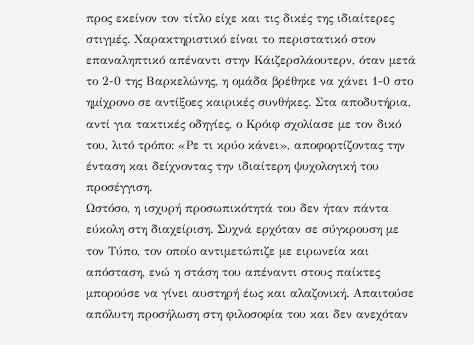προς εκείνον τον τίτλο είχε και τις δικές της ιδιαίτερες στιγμές. Χαρακτηριστικό είναι το περιστατικό στον επαναληπτικό απέναντι στην Κάιζερσλάουτερν, όταν μετά το 2-0 της Βαρκελώνης, η ομάδα βρέθηκε να χάνει 1-0 στο ημίχρονο σε αντίξοες καιρικές συνθήκες. Στα αποδυτήρια, αντί για τακτικές οδηγίες, ο Κρόιφ σχολίασε με τον δικό του, λιτό τρόπο: «Ρε τι κρύο κάνει», αποφορτίζοντας την ένταση και δείχνοντας την ιδιαίτερη ψυχολογική του προσέγγιση.
Ωστόσο, η ισχυρή προσωπικότητά του δεν ήταν πάντα εύκολη στη διαχείριση. Συχνά ερχόταν σε σύγκρουση με τον Τύπο, τον οποίο αντιμετώπιζε με ειρωνεία και απόσταση, ενώ η στάση του απέναντι στους παίκτες μπορούσε να γίνει αυστηρή έως και αλαζονική. Απαιτούσε απόλυτη προσήλωση στη φιλοσοφία του και δεν ανεχόταν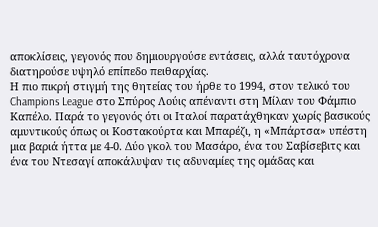αποκλίσεις, γεγονός που δημιουργούσε εντάσεις, αλλά ταυτόχρονα διατηρούσε υψηλό επίπεδο πειθαρχίας.
Η πιο πικρή στιγμή της θητείας του ήρθε το 1994, στον τελικό του Champions League στο Σπύρος Λούις απέναντι στη Μίλαν του Φάμπιο Καπέλο. Παρά το γεγονός ότι οι Ιταλοί παρατάχθηκαν χωρίς βασικούς αμυντικούς όπως οι Κοστακούρτα και Μπαρέζι, η «Μπάρτσα» υπέστη μια βαριά ήττα με 4-0. Δύο γκολ του Μασάρο, ένα του Σαβίσεβιτς και ένα του Ντεσαγί αποκάλυψαν τις αδυναμίες της ομάδας και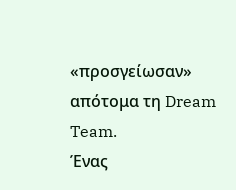«προσγείωσαν» απότομα τη Dream Team.
Ένας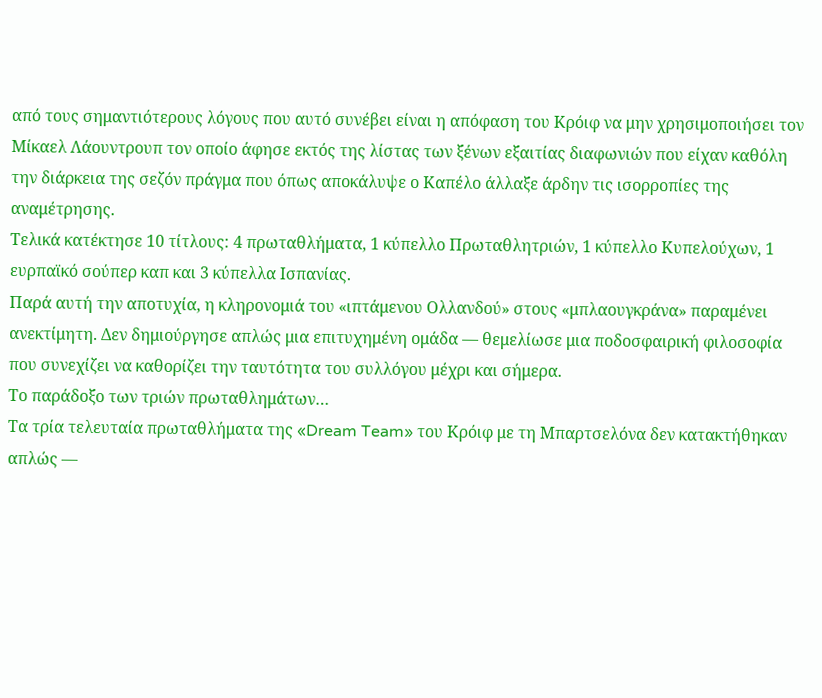από τους σημαντιότερους λόγους που αυτό συνέβει είναι η απόφαση του Κρόιφ να μην χρησιμοποιήσει τον Μίκαελ Λάουντρουπ τον οποίο άφησε εκτός της λίστας των ξένων εξαιτίας διαφωνιών που είχαν καθόλη την διάρκεια της σεζόν πράγμα που όπως αποκάλυψε ο Καπέλο άλλαξε άρδην τις ισορροπίες της αναμέτρησης.
Τελικά κατέκτησε 10 τίτλους: 4 πρωταθλήματα, 1 κύπελλο Πρωταθλητριών, 1 κύπελλο Κυπελούχων, 1 ευρπαϊκό σούπερ καπ και 3 κύπελλα Ισπανίας.
Παρά αυτή την αποτυχία, η κληρονομιά του «ιπτάμενου Ολλανδού» στους «μπλαουγκράνα» παραμένει ανεκτίμητη. Δεν δημιούργησε απλώς μια επιτυχημένη ομάδα — θεμελίωσε μια ποδοσφαιρική φιλοσοφία που συνεχίζει να καθορίζει την ταυτότητα του συλλόγου μέχρι και σήμερα.
Το παράδοξο των τριών πρωταθλημάτων…
Τα τρία τελευταία πρωταθλήματα της «Dream Team» του Κρόιφ με τη Μπαρτσελόνα δεν κατακτήθηκαν απλώς —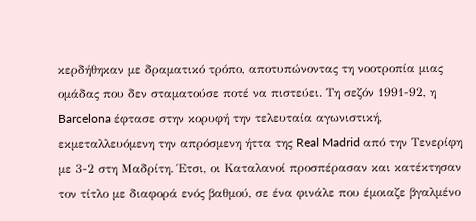κερδήθηκαν με δραματικό τρόπο, αποτυπώνοντας τη νοοτροπία μιας ομάδας που δεν σταματούσε ποτέ να πιστεύει. Τη σεζόν 1991-92, η Barcelona έφτασε στην κορυφή την τελευταία αγωνιστική, εκμεταλλευόμενη την απρόσμενη ήττα της Real Madrid από την Τενερίφη με 3-2 στη Μαδρίτη. Έτσι, οι Καταλανοί προσπέρασαν και κατέκτησαν τον τίτλο με διαφορά ενός βαθμού, σε ένα φινάλε που έμοιαζε βγαλμένο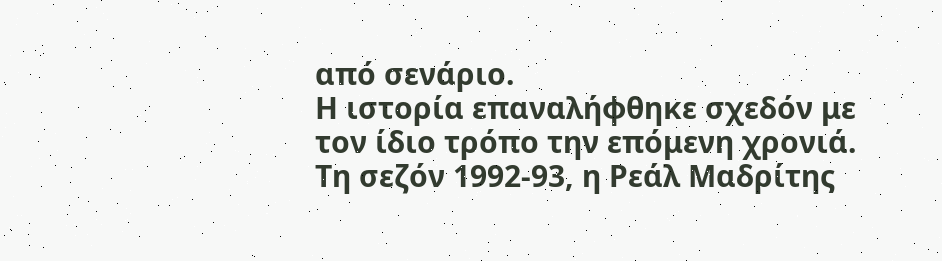από σενάριο.
Η ιστορία επαναλήφθηκε σχεδόν με τον ίδιο τρόπο την επόμενη χρονιά. Τη σεζόν 1992-93, η Ρεάλ Μαδρίτης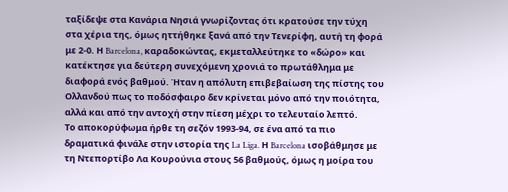ταξίδεψε στα Κανάρια Νησιά γνωρίζοντας ότι κρατούσε την τύχη στα χέρια της, όμως ηττήθηκε ξανά από την Τενερίφη, αυτή τη φορά με 2-0. Η Barcelona, καραδοκώντας, εκμεταλλεύτηκε το «δώρο» και κατέκτησε για δεύτερη συνεχόμενη χρονιά το πρωτάθλημα με διαφορά ενός βαθμού. Ήταν η απόλυτη επιβεβαίωση της πίστης του Ολλανδού πως το ποδόσφαιρο δεν κρίνεται μόνο από την ποιότητα, αλλά και από την αντοχή στην πίεση μέχρι το τελευταίο λεπτό.
Το αποκορύφωμα ήρθε τη σεζόν 1993-94, σε ένα από τα πιο δραματικά φινάλε στην ιστορία της La Liga. Η Barcelona ισοβάθμησε με τη Ντεπορτίβο Λα Κουρούνια στους 56 βαθμούς, όμως η μοίρα του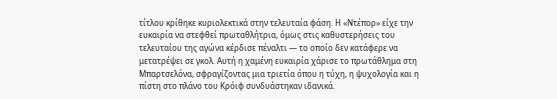τίτλου κρίθηκε κυριολεκτικά στην τελευταία φάση. Η «Ντέπορ» είχε την ευκαιρία να στεφθεί πρωταθλήτρια, όμως στις καθυστερήσεις του τελευταίου της αγώνα κέρδισε πέναλτι — το οποίο δεν κατάφερε να μετατρέψει σε γκολ. Αυτή η χαμένη ευκαιρία χάρισε το πρωτάθλημα στη Μπαρτσελόνα, σφραγίζοντας μια τριετία όπου η τύχη, η ψυχολογία και η πίστη στο πλάνο του Κρόιφ συνδυάστηκαν ιδανικά.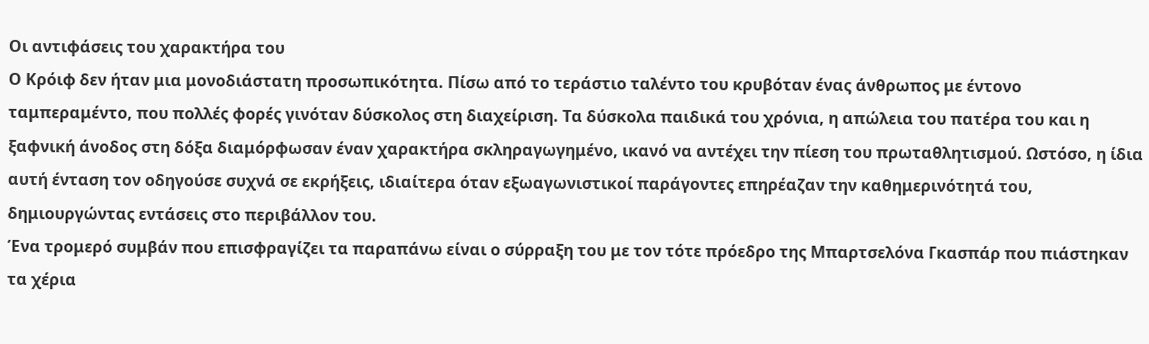Οι αντιφάσεις του χαρακτήρα του
Ο Κρόιφ δεν ήταν μια μονοδιάστατη προσωπικότητα. Πίσω από το τεράστιο ταλέντο του κρυβόταν ένας άνθρωπος με έντονο ταμπεραμέντο, που πολλές φορές γινόταν δύσκολος στη διαχείριση. Τα δύσκολα παιδικά του χρόνια, η απώλεια του πατέρα του και η ξαφνική άνοδος στη δόξα διαμόρφωσαν έναν χαρακτήρα σκληραγωγημένο, ικανό να αντέχει την πίεση του πρωταθλητισμού. Ωστόσο, η ίδια αυτή ένταση τον οδηγούσε συχνά σε εκρήξεις, ιδιαίτερα όταν εξωαγωνιστικοί παράγοντες επηρέαζαν την καθημερινότητά του, δημιουργώντας εντάσεις στο περιβάλλον του.
Ένα τρομερό συμβάν που επισφραγίζει τα παραπάνω είναι ο σύρραξη του με τον τότε πρόεδρο της Μπαρτσελόνα Γκασπάρ που πιάστηκαν τα χέρια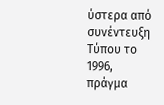ύστερα από συνέντευξη Τύπου το 1996, πράγμα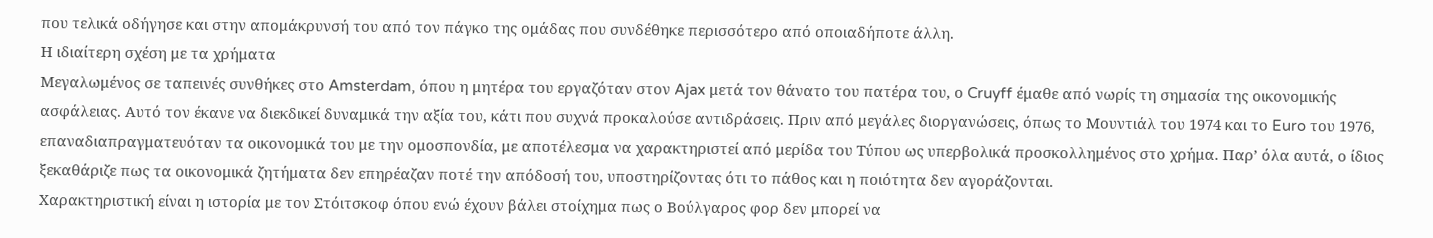που τελικά οδήγησε και στην απομάκρυνσή του από τον πάγκο της ομάδας που συνδέθηκε περισσότερο από οποιαδήποτε άλλη.
Η ιδιαίτερη σχέση με τα χρήματα
Μεγαλωμένος σε ταπεινές συνθήκες στο Amsterdam, όπου η μητέρα του εργαζόταν στον Ajax μετά τον θάνατο του πατέρα του, ο Cruyff έμαθε από νωρίς τη σημασία της οικονομικής ασφάλειας. Αυτό τον έκανε να διεκδικεί δυναμικά την αξία του, κάτι που συχνά προκαλούσε αντιδράσεις. Πριν από μεγάλες διοργανώσεις, όπως το Μουντιάλ του 1974 και το Euro του 1976, επαναδιαπραγματευόταν τα οικονομικά του με την ομοσπονδία, με αποτέλεσμα να χαρακτηριστεί από μερίδα του Τύπου ως υπερβολικά προσκολλημένος στο χρήμα. Παρ’ όλα αυτά, ο ίδιος ξεκαθάριζε πως τα οικονομικά ζητήματα δεν επηρέαζαν ποτέ την απόδοσή του, υποστηρίζοντας ότι το πάθος και η ποιότητα δεν αγοράζονται.
Χαρακτηριστική είναι η ιστορία με τον Στόιτσκοφ όπου ενώ έχουν βάλει στοίχημα πως ο Βούλγαρος φορ δεν μπορεί να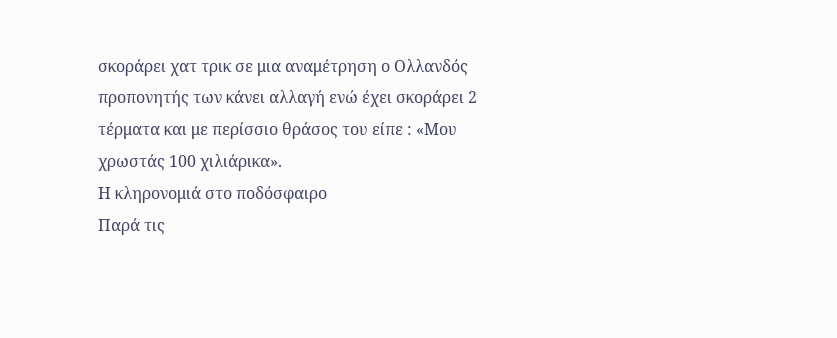σκοράρει χατ τρικ σε μια αναμέτρηση ο Ολλανδός προπονητής των κάνει αλλαγή ενώ έχει σκοράρει 2 τέρματα και με περίσσιο θράσος του είπε : «Μου χρωστάς 100 χιλιάρικα».
Η κληρονομιά στο ποδόσφαιρο
Παρά τις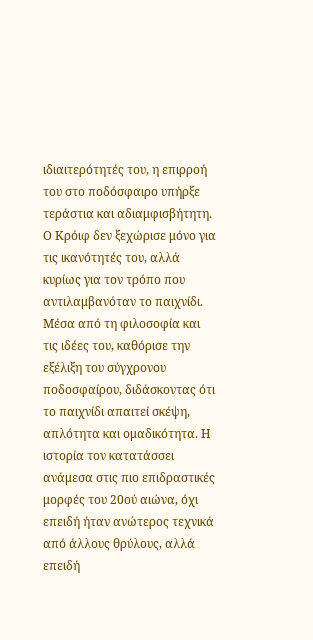ιδιαιτερότητές του, η επιρροή του στο ποδόσφαιρο υπήρξε τεράστια και αδιαμφισβήτητη. Ο Κρόιφ δεν ξεχώρισε μόνο για τις ικανότητές του, αλλά κυρίως για τον τρόπο που αντιλαμβανόταν το παιχνίδι. Μέσα από τη φιλοσοφία και τις ιδέες του, καθόρισε την εξέλιξη του σύγχρονου ποδοσφαίρου, διδάσκοντας ότι το παιχνίδι απαιτεί σκέψη, απλότητα και ομαδικότητα. Η ιστορία τον κατατάσσει ανάμεσα στις πιο επιδραστικές μορφές του 20ού αιώνα, όχι επειδή ήταν ανώτερος τεχνικά από άλλους θρύλους, αλλά επειδή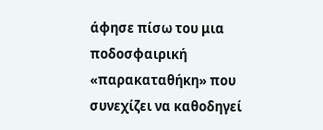άφησε πίσω του μια ποδοσφαιρική «παρακαταθήκη» που συνεχίζει να καθοδηγεί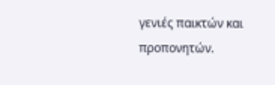γενιές παικτών και προπονητών.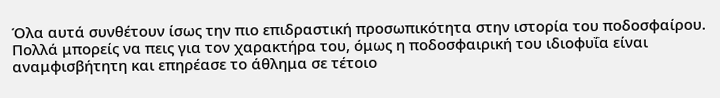Όλα αυτά συνθέτουν ίσως την πιο επιδραστική προσωπικότητα στην ιστορία του ποδοσφαίρου. Πολλά μπορείς να πεις για τον χαρακτήρα του, όμως η ποδοσφαιρική του ιδιοφυΐα είναι αναμφισβήτητη και επηρέασε το άθλημα σε τέτοιο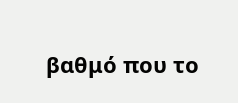βαθμό που το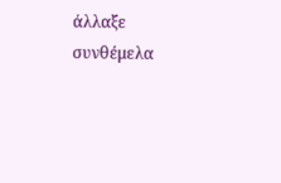άλλαξε συνθέμελα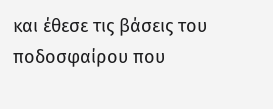και έθεσε τις βάσεις του ποδοσφαίρου που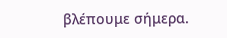βλέπουμε σήμερα.